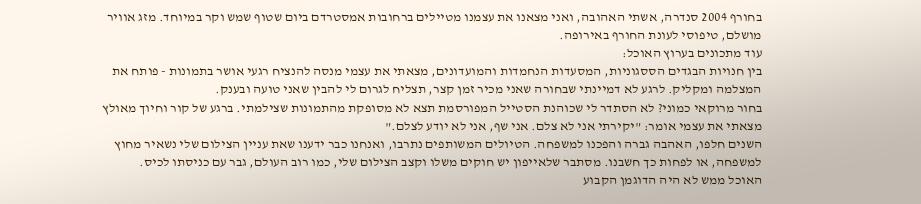בחורף 2004 סנדרה, אשתי האהובה, ואני מצאנו את עצמנו מטיילים ברחובות אמסטרדם ביום שטוף שמש וקר במיוחד. מזג אוויר מושלם, טיפוסי לעונת החורף באירופה.
עוד מתכונים בערוץ האוכל:
בין חנויות הבגדים הססגוניות, המסעדות הנחמדות והמועדונים, מצאתי את עצמי מנסה להנציח רגעי אושר בתמונות - פותח את המצלמה ומקליק. לרגע לא דמיינתי שבחורה שאני מכיר זמן קצר, תצליח לגרום לי להבין שאני טועה ובענק.
בחור מרוקאי כמוני? לא הסתדר לי שכוהנת הסטייל המפורסמת תצא לא מסופקת מהתמונות שצילמתי. ברגע של קור וחיוך מאולץ מצאתי את עצמי אומר: "יקירתי אני לא צלם. אני שף, אני לא יודע לצלם."
השנים חלפו, האהבה גברה והפכנו למשפחה. הטיולים המשותפים נתרבו, ואנחנו כבר ידענו שאת עניין הצילום שלי נשאיר מחוץ למשפחה, או לפחות כך חשבנו. מסתבר שלאייפון יש חוקים משלו וקצב הצילום שלי, כמו רוב העולם, גבר עם כניסתו לכיס.
האוכל ממש לא היה הדוגמן הקבוע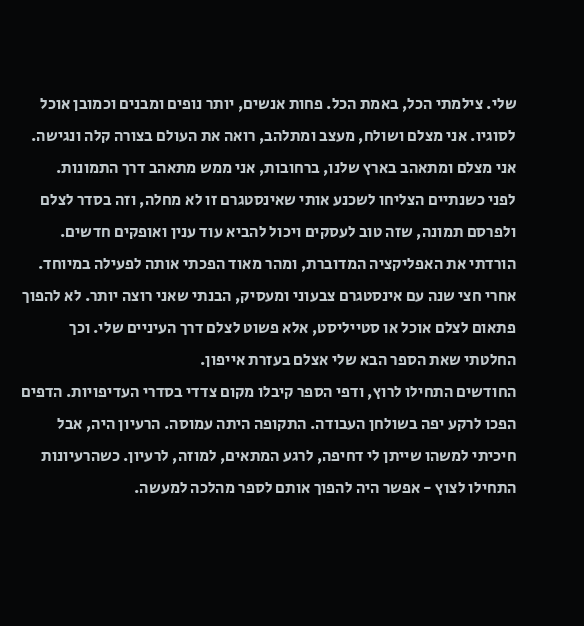שלי. צילמתי הכל, באמת הכל. פחות אנשים, יותר נופים ומבנים וכמובן אוכל לסוגיו. אני מצלם ושולח, מעצב ומתלהב, רואה את העולם בצורה קלה ונגישה. אני מצלם ומתאהב בארץ שלנו, ברחובות, אני ממש מתאהב דרך התמונות.
לפני כשנתיים הצליחו לשכנע אותי שאינסטגרם זו לא מחלה, וזה בסדר לצלם ולפרסם תמונה, שזה טוב לעסקים ויכול להביא עוד ענין ואופקים חדשים. הורדתי את האפליקציה המדוברת, ומהר מאוד הפכתי אותה לפעילה במיוחד.
אחרי חצי שנה עם אינסטגרם צבעוני ומעסיק, הבנתי שאני רוצה יותר. לא להפוך פתאום לצלם אוכל או סטייליסט, אלא פשוט לצלם דרך העיניים שלי. וכך החלטתי שאת הספר הבא שלי אצלם בעזרת אייפון.
החודשים התחילו לרוץ, ודפי הספר קיבלו מקום צדדי בסדרי העדיפויות. הדפים הפכו לרקע יפה בשולחן העבודה. התקופה היתה עמוסה. הרעיון היה, אבל חיכיתי למשהו שייתן לי דחיפה, לרגע המתאים, למוזה, לרעיון. כשהרעיונות התחילו לצוץ - אפשר היה להפוך אותם לספר מהלכה למעשה.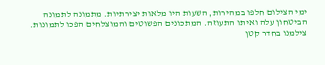ימי הצילום חלפו במהירות, השעות היו מלאות יצירתיות. מתמונה לתמונה הביטחון עלה ואיתו התעוזה. המתכונים הפשוטים והמוצלחים הפכו לתמונות. צילמנו בחדר קטן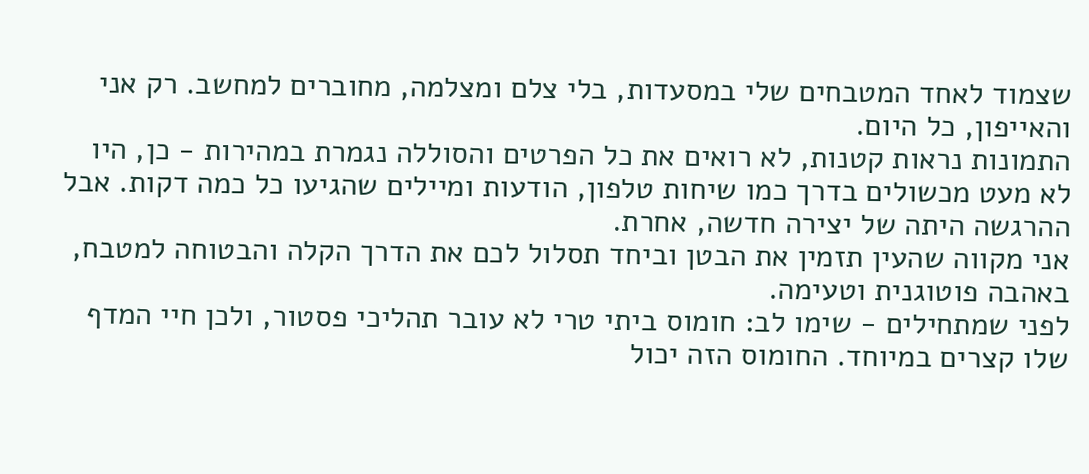שצמוד לאחד המטבחים שלי במסעדות, בלי צלם ומצלמה, מחוברים למחשב. רק אני והאייפון, כל היום.
התמונות נראות קטנות, לא רואים את כל הפרטים והסוללה נגמרת במהירות - כן, היו לא מעט מכשולים בדרך כמו שיחות טלפון, הודעות ומיילים שהגיעו כל כמה דקות. אבל ההרגשה היתה של יצירה חדשה, אחרת.
אני מקווה שהעין תזמין את הבטן וביחד תסלול לכם את הדרך הקלה והבטוחה למטבח, באהבה פוטוגנית וטעימה.
לפני שמתחילים - שימו לב: חומוס ביתי טרי לא עובר תהליכי פסטור, ולכן חיי המדף שלו קצרים במיוחד. החומוס הזה יכול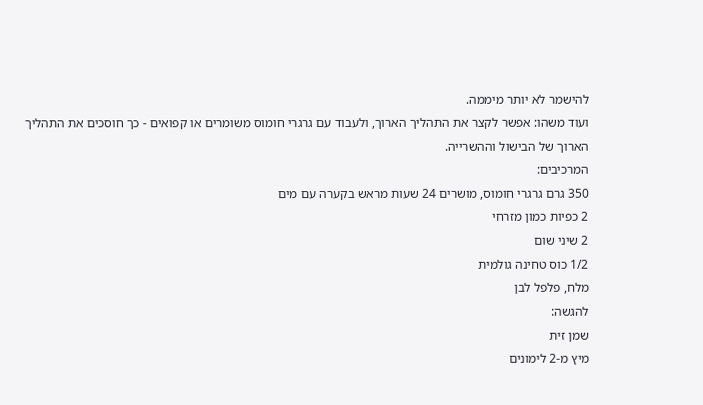להישמר לא יותר מיממה.
ועוד משהו: אפשר לקצר את התהליך הארוך, ולעבוד עם גרגרי חומוס משומרים או קפואים - כך חוסכים את התהליך הארוך של הבישול וההשרייה.
המרכיבים:
350 גרם גרגרי חומוס, מושרים 24 שעות מראש בקערה עם מים
2 כפיות כמון מזרחי
2 שיני שום
1/2 כוס טחינה גולמית
מלח, פלפל לבן
להגשה:
שמן זית
מיץ מ-2 לימונים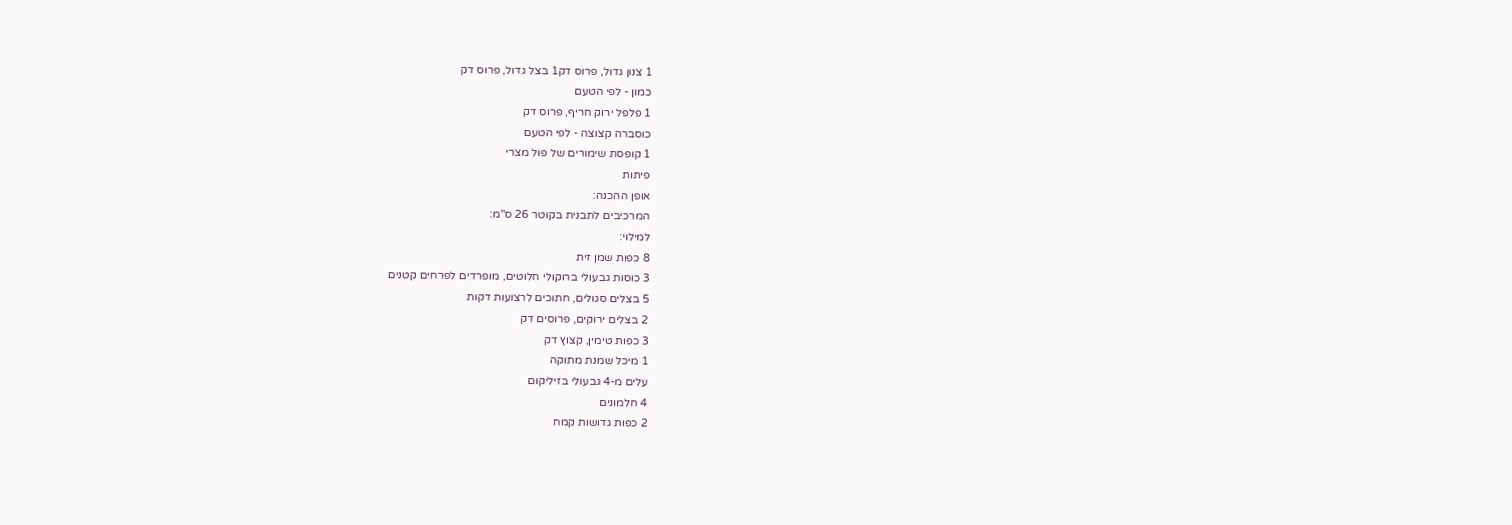1 צנון גדול, פרוס דק1 בצל גדול, פרוס דק
כמון - לפי הטעם
1 פלפל ירוק חריף, פרוס דק
כוסברה קצוצה - לפי הטעם
1 קופסת שימורים של פול מצרי
פיתות
אופן ההכנה:
המרכיבים לתבנית בקוטר 26 ס"מ:
למילוי:
8 כפות שמן זית
3 כוסות גבעולי ברוקולי חלוטים, מופרדים לפרחים קטנים
5 בצלים סגולים, חתוכים לרצועות דקות
2 בצלים ירוקים, פרוסים דק
3 כפות טימין, קצוץ דק
1 מיכל שמנת מתוקה
עלים מ-4 גבעולי בזיליקום
4 חלמונים
2 כפות גדושות קמח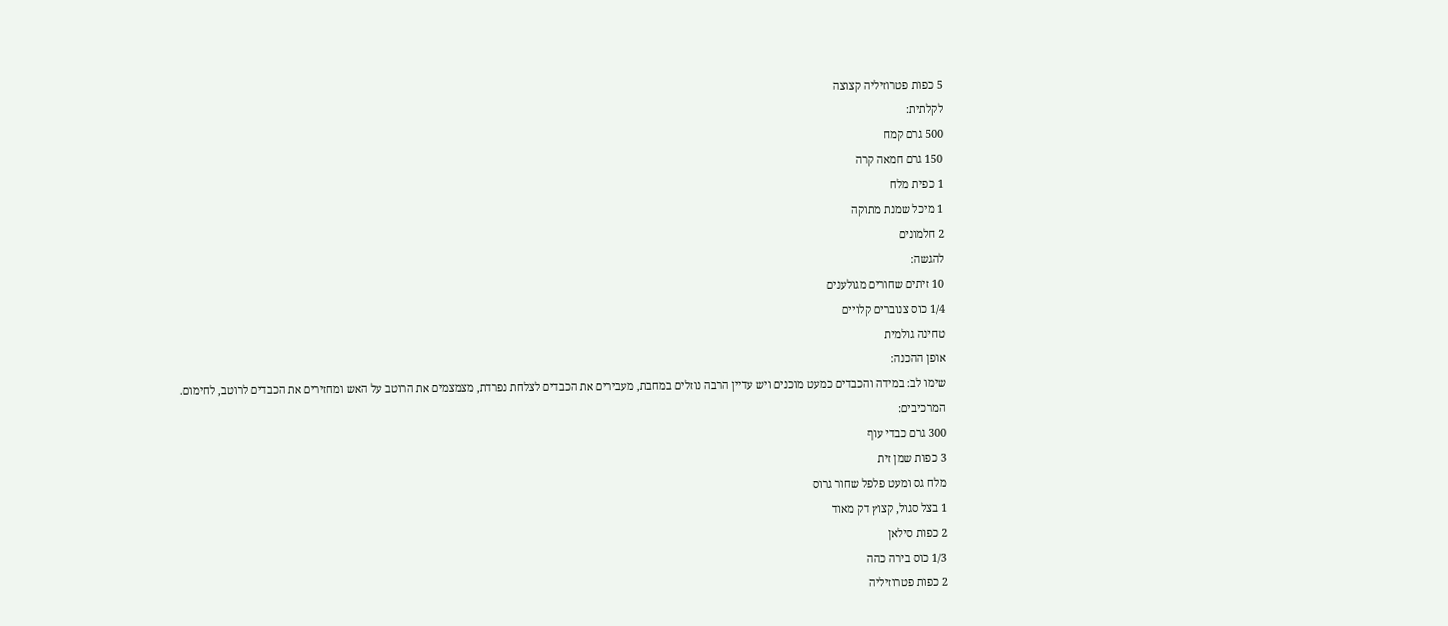5 כפות פטרוזיליה קצוצה
לקלתית:
500 גרם קמח
150 גרם חמאה קרה
1 כפית מלח
1 מיכל שמנת מתוקה
2 חלמונים
להגשה:
10 זיתים שחורים מגולענים
1/4 כוס צנוברים קלויים
טחינה גולמית
אופן ההכנה:
שימו לב: במידה והכבדים כמעט מוכנים ויש עדיין הרבה נוזלים במחבת, מעבירים את הכבדים לצלחת נפרדת, מצמצמים את הרוטב על האש ומחזירים את הכבדים לרוטב, לחימום.
המרכיבים:
300 גרם כבדי עוף
3 כפות שמן זית
מלח גס ומעט פלפל שחור גרוס
1 בצל סגול, קצוץ דק מאוד
2 כפות סילאן
1/3 כוס בירה כהה
2 כפות פטרוזיליה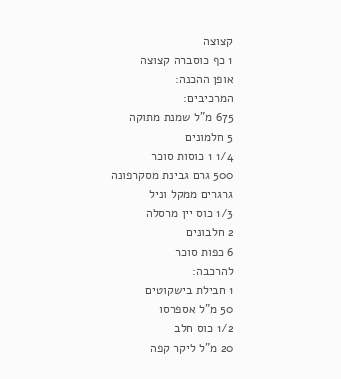קצוצה
1 כף כוסברה קצוצה
אופן ההכנה:
המרכיבים:
675 מ"ל שמנת מתוקה
5 חלמונים
1/4 1 כוסות סוכר
500 גרם גבינת מסקרפונה
גרגרים ממקל וניל
1/3 כוס יין מרסלה
2 חלבונים
6 כפות סוכר
להרכבה:
1 חבילת בישקוטים
50 מ"ל אספרסו
1/2 כוס חלב
20 מ"ל ליקר קפה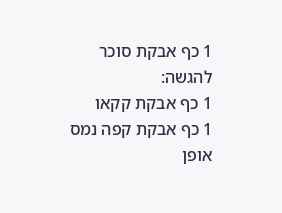1 כף אבקת סוכר
להגשה:
1 כף אבקת קקאו
1 כף אבקת קפה נמס
אופן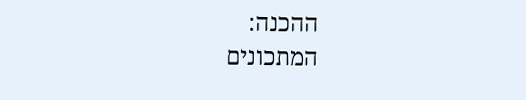ההכנה:
המתכונים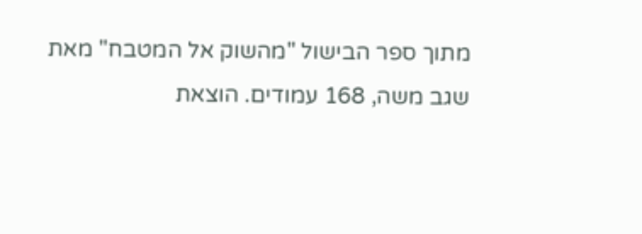מתוך ספר הבישול "מהשוק אל המטבח" מאת שגב משה, 168 עמודים. הוצאת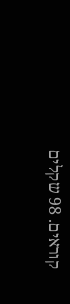קוראים. 98 שקלים